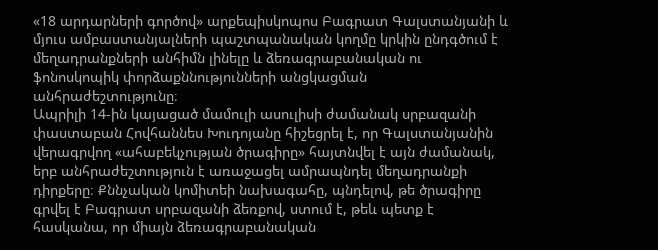«18 արդարների գործով» արքեպիսկոպոս Բագրատ Գալստանյանի և մյուս ամբաստանյալների պաշտպանական կողմը կրկին ընդգծում է մեղադրանքների անհիմն լինելը և ձեռագրաբանական ու ֆոնոսկոպիկ փորձաքննությունների անցկացման անհրաժեշտությունը։
Ապրիլի 14-ին կայացած մամուլի ասուլիսի ժամանակ սրբազանի փաստաբան Հովհաննես Խուդոյանը հիշեցրել է, որ Գալստանյանին վերագրվող «ահաբեկչության ծրագիրը» հայտնվել է այն ժամանակ, երբ անհրաժեշտություն է առաջացել ամրապնդել մեղադրանքի դիրքերը։ Քննչական կոմիտեի նախագահը, պնդելով, թե ծրագիրը գրվել է Բագրատ սրբազանի ձեռքով, ստում է, թեև պետք է հասկանա, որ միայն ձեռագրաբանական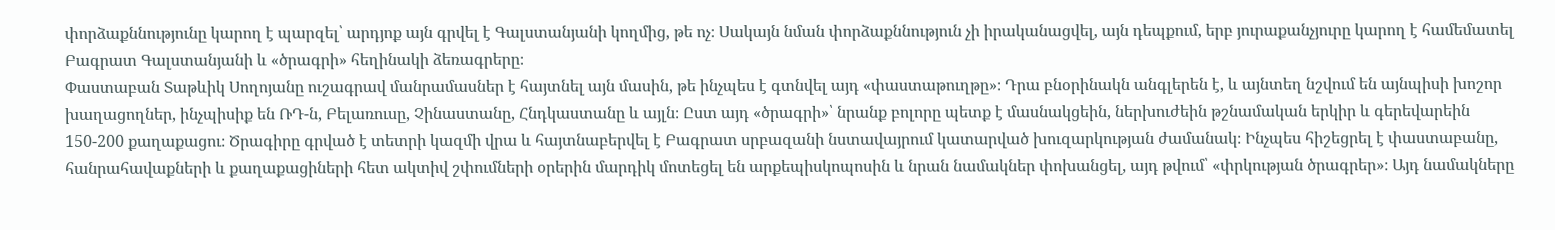փորձաքննությունը կարող է պարզել՝ արդյոք այն գրվել է Գալստանյանի կողմից, թե ոչ։ Սակայն նման փորձաքննություն չի իրականացվել, այն դեպքում, երբ յուրաքանչյուրը կարող է համեմատել Բագրատ Գալստանյանի և «ծրագրի» հեղինակի ձեռագրերը։
Փաստաբան Տաթևիկ Սողոյանը ուշագրավ մանրամասներ է հայտնել այն մասին, թե ինչպես է գտնվել այդ «փաստաթուղթը»։ Դրա բնօրինակն անգլերեն է, և այնտեղ նշվում են այնպիսի խոշոր խաղացողներ, ինչպիսիք են ՌԴ-ն, Բելառուսը, Չինաստանը, Հնդկաստանը և այլն։ Ըստ այդ «ծրագրի»՝ նրանք բոլորը պետք է մասնակցեին, ներխուժեին թշնամական երկիր և գերեվարեին 150-200 քաղաքացու։ Ծրագիրը գրված է տետրի կազմի վրա և հայտնաբերվել է Բագրատ սրբազանի նստավայրում կատարված խուզարկության ժամանակ։ Ինչպես հիշեցրել է փաստաբանը, հանրահավաքների և քաղաքացիների հետ ակտիվ շփումների օրերին մարդիկ մոտեցել են արքեպիսկոպոսին և նրան նամակներ փոխանցել, այդ թվում՝ «փրկության ծրագրեր»։ Այդ նամակները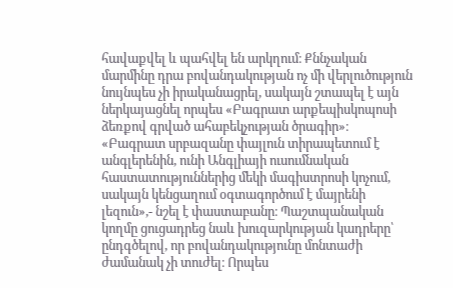հավաքվել և պահվել են արկղում։ Քննչական մարմինը դրա բովանդակության ոչ մի վերլուծություն նույնպես չի իրականացրել, սակայն շտապել է այն ներկայացնել որպես «Բագրատ արքեպիսկոպոսի ձեռքով գրված ահաբեկչության ծրագիր»։ «Բագրատ սրբազանը փայլուն տիրապետում է անգլերենին, ունի Անգլիայի ուսումնական հաստատություններից մեկի մագիստրոսի կոչում, սակայն կենցաղում օգտագործում է մայրենի լեզուն»,- նշել է փաստաբանը։ Պաշտպանական կողմը ցուցադրեց նաև խուզարկության կադրերը՝ ընդգծելով, որ բովանդակությունը մոնտաժի ժամանակ չի տուժել։ Որպես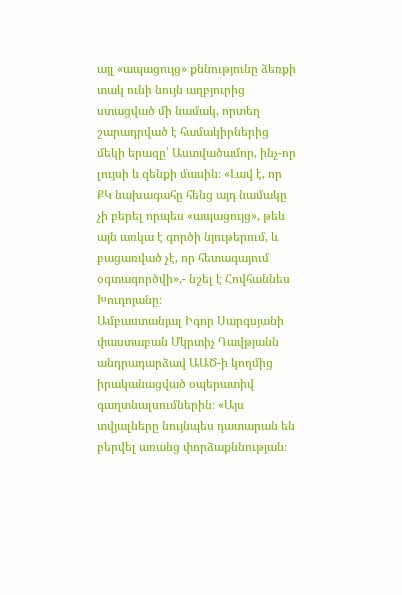այլ «ապացույց» քննությունը ձեռքի տակ ունի նույն աղբյուրից ստացված մի նամակ, որտեղ շարադրված է համակիրներից մեկի երազը՝ Աստվածամոր, ինչ-որ լույսի և զենքի մասին։ «Լավ է, որ ՔԿ նախագահը հենց այդ նամակը չի բերել որպես «ապացույց», թեև այն առկա է գործի նյութերում, և բացառված չէ, որ հետագայում օգտագործվի»,- նշել է Հովհաննես Խուդոյանը։
Ամբաստանյալ Իգոր Սարգսյանի փաստաբան Մկրտիչ Դավթյանն անդրադարձավ ԱԱԾ-ի կողմից իրականացված օպերատիվ գաղտնալսումներին։ «Այս տվյալները նույնպես դատարան են բերվել առանց փորձաքննության։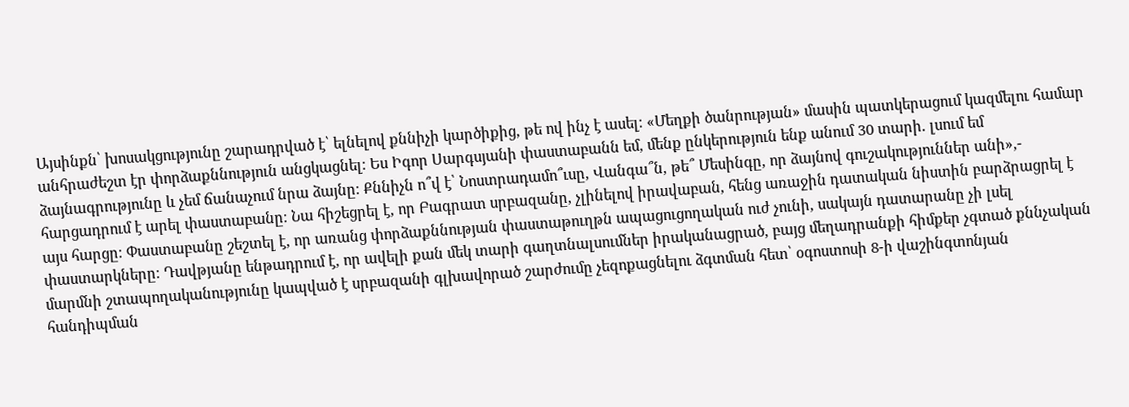Այսինքն՝ խոսակցությունը շարադրված է՝ ելնելով քննիչի կարծիքից, թե ով ինչ է ասել։ «Մեղքի ծանրության» մասին պատկերացում կազմելու համար անհրաժեշտ էր փորձաքննություն անցկացնել։ Ես Իգոր Սարգսյանի փաստաբանն եմ, մենք ընկերություն ենք անում 30 տարի. լսում եմ ձայնագրությունը և չեմ ճանաչում նրա ձայնը։ Քննիչն ո՞վ է՝ Նոստրադամո՞ւսը, Վանգա՞ն, թե՞ Մեսինգը, որ ձայնով գուշակություններ անի»,- հարցադրում է արել փաստաբանը։ Նա հիշեցրել է, որ Բագրատ սրբազանը, չլինելով իրավաբան, հենց առաջին դատական նիստին բարձրացրել է այս հարցը։ Փաստաբանը շեշտել է, որ առանց փորձաքննության փաստաթուղթն ապացուցողական ուժ չունի, սակայն դատարանը չի լսել փաստարկները։ Դավթյանը ենթադրում է, որ ավելի քան մեկ տարի գաղտնալսումներ իրականացրած, բայց մեղադրանքի հիմքեր չգտած քննչական մարմնի շտապողականությունը կապված է սրբազանի գլխավորած շարժումը չեզոքացնելու ձգտման հետ՝ օգոստոսի 8-ի վաշինգտոնյան հանդիպման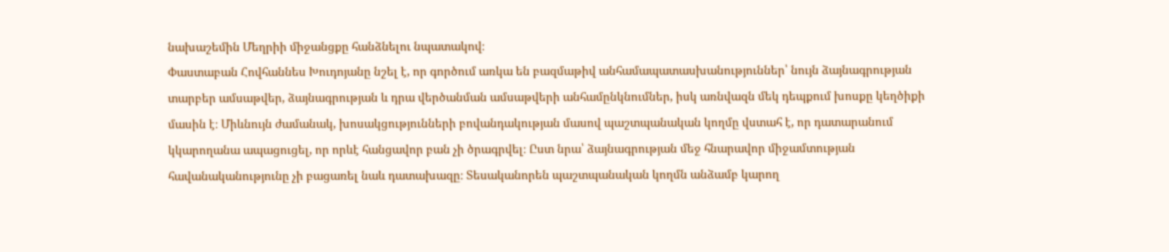նախաշեմին Մեղրիի միջանցքը հանձնելու նպատակով։
Փաստաբան Հովհաննես Խուդոյանը նշել է, որ գործում առկա են բազմաթիվ անհամապատասխանություններ՝ նույն ձայնագրության տարբեր ամսաթվեր, ձայնագրության և դրա վերծանման ամսաթվերի անհամընկնումներ, իսկ առնվազն մեկ դեպքում խոսքը կեղծիքի մասին է։ Միևնույն ժամանակ, խոսակցությունների բովանդակության մասով պաշտպանական կողմը վստահ է, որ դատարանում կկարողանա ապացուցել, որ որևէ հանցավոր բան չի ծրագրվել։ Ըստ նրա՝ ձայնագրության մեջ հնարավոր միջամտության հավանականությունը չի բացառել նաև դատախազը։ Տեսականորեն պաշտպանական կողմն անձամբ կարող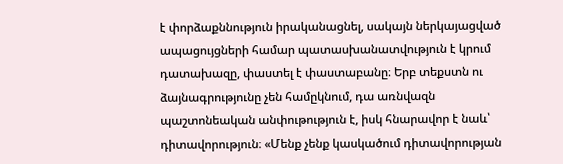է փորձաքննություն իրականացնել, սակայն ներկայացված ապացույցների համար պատասխանատվություն է կրում դատախազը, փաստել է փաստաբանը։ Երբ տեքստն ու ձայնագրությունը չեն համըկնում, դա առնվազն պաշտոնեական անփութություն է, իսկ հնարավոր է նաև՝ դիտավորություն։ «Մենք չենք կասկածում դիտավորության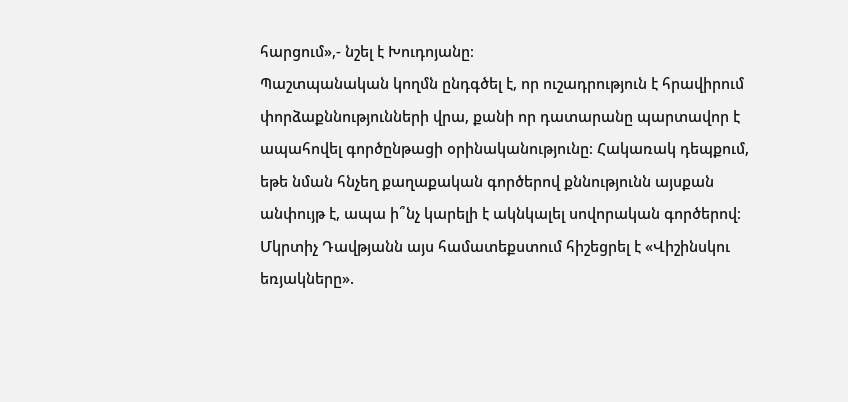հարցում»,- նշել է Խուդոյանը։
Պաշտպանական կողմն ընդգծել է, որ ուշադրություն է հրավիրում փորձաքննությունների վրա, քանի որ դատարանը պարտավոր է ապահովել գործընթացի օրինականությունը։ Հակառակ դեպքում, եթե նման հնչեղ քաղաքական գործերով քննությունն այսքան անփույթ է, ապա ի՞նչ կարելի է ակնկալել սովորական գործերով։
Մկրտիչ Դավթյանն այս համատեքստում հիշեցրել է «Վիշինսկու եռյակները».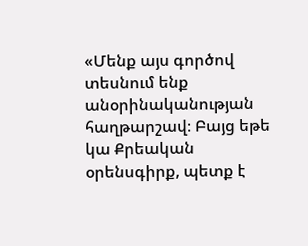«Մենք այս գործով տեսնում ենք անօրինականության հաղթարշավ։ Բայց եթե կա Քրեական օրենսգիրք, պետք է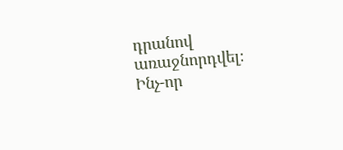դրանով առաջնորդվել։ Ինչ-որ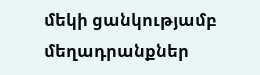մեկի ցանկությամբ մեղադրանքներ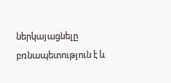ներկայացնելը բռնապետություն է և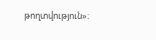թողտվություն»։